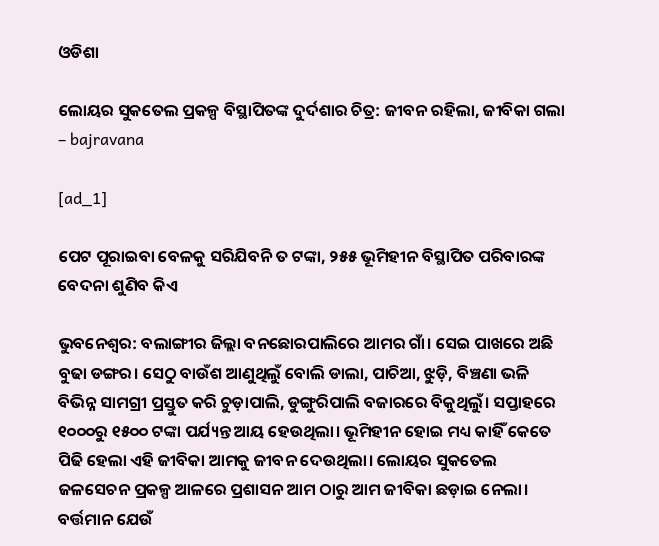ଓଡିଶା

ଲୋୟର ସୁକତେଲ ପ୍ରକଳ୍ପ ବିସ୍ଥାପିତଙ୍କ ଦୁର୍ଦଶାର ଚିତ୍ର: ଜୀବନ ରହିଲା, ଜୀବିକା ଗଲା – bajravana

[ad_1]

ପେଟ ପୂରାଇବା ବେଳକୁ ସରିଯିବନି ତ ଟଙ୍କା, ୨୫୫ ଭୂମିହୀନ ବିସ୍ଥାପିତ ପରିବାରଙ୍କ ବେଦନା ଶୁଣିବ କିଏ

ଭୁବନେଶ୍ବର: ବଲାଙ୍ଗୀର ଜିଲ୍ଲା ବନଛୋରପାଲିରେ ଆମର ଗାଁ। ସେଇ ପାଖରେ ଅଛି ବୁଢା ଡଙ୍ଗର। ସେଠୁ ବାଉଁଶ ଆଣୁଥିଲୁଁ ବୋଲି ଡାଲା, ପାଚିଆ, ଝୁଡ଼ି, ବିଞ୍ଚଣା ଭଳି ବିଭିନ୍ନ ସାମଗ୍ରୀ ପ୍ରସ୍ତୁତ କରି ଚୁଡ଼ାପାଲି, ଡୁଙ୍ଗୁରିପାଲି ବଜାରରେ ବିକୁଥିଲୁଁ। ସପ୍ତାହରେ ୧୦୦୦ରୁ ୧୫୦୦ ଟଙ୍କା ପର୍ଯ୍ୟନ୍ତ ଆୟ ହେଉଥିଲା। ଭୂମିହୀନ ହୋଇ ମଧ୍ୟ କାହିଁ କେତେ ପିଢି ହେଲା ଏହି ଜୀବିକା ଆମକୁ ଜୀବନ ଦେଉଥିଲା। ଲୋୟର ସୁକତେଲ ଜଳସେଚନ ପ୍ରକଳ୍ପ ଆଳରେ ପ୍ରଶାସନ ଆମ ଠାରୁ ଆମ ଜୀବିକା ଛଡ଼ାଇ ନେଲା। ବର୍ତ୍ତମାନ ଯେଉଁ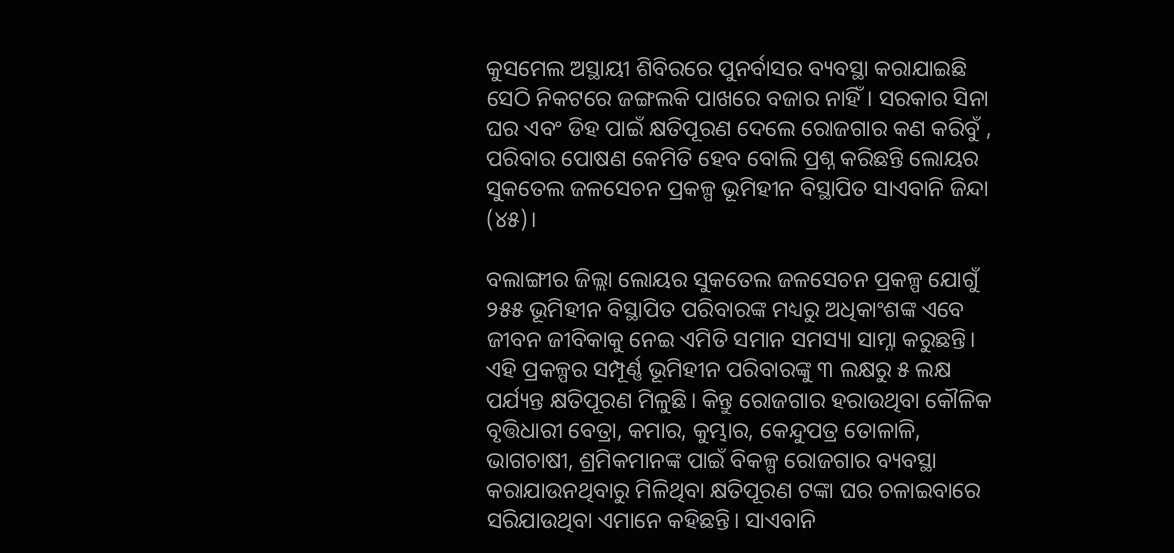କୁସମେଲ ଅସ୍ଥାୟୀ ଶିବିରରେ ପୁନର୍ବାସର ବ୍ୟବସ୍ଥା କରାଯାଇଛି ସେଠି ନିକଟରେ ଜଙ୍ଗଲକି ପାଖରେ ବଜାର ନାହିଁ। ସରକାର ସିନା ଘର ଏବଂ ଡିହ ପାଇଁ କ୍ଷତିପୂରଣ ଦେଲେ ରୋଜଗାର କଣ କରିବୁଁ , ପରିବାର ପୋଷଣ କେମିତି ହେବ ବୋଲି ପ୍ରଶ୍ନ କରିଛନ୍ତି ଲୋୟର ସୁକତେଲ ଜଳସେଚନ ପ୍ରକଳ୍ପ ଭୂମିହୀନ ବିସ୍ଥାପିତ ସାଏବାନି ଜିନ୍ଦା (୪୫)।

ବଲାଙ୍ଗୀର ଜିଲ୍ଲା ଲୋୟର ସୁକତେଲ ଜଳସେଚନ ପ୍ରକଳ୍ପ ଯୋଗୁଁ ୨୫୫ ଭୂମିହୀନ ବିସ୍ଥାପିତ ପରିବାରଙ୍କ ମଧ୍ୟରୁ ଅଧିକାଂଶଙ୍କ ଏବେ ଜୀବନ ଜୀବିକାକୁ ନେଇ ଏମିତି ସମାନ ସମସ୍ୟା ସାମ୍ନା କରୁଛନ୍ତି। ଏହି ପ୍ରକଳ୍ପର ସମ୍ପୂର୍ଣ୍ଣ ଭୂମିହୀନ ପରିବାରଙ୍କୁ ୩ ଲକ୍ଷରୁ ୫ ଲକ୍ଷ ପର୍ଯ୍ୟନ୍ତ କ୍ଷତିପୂରଣ ମିଳୁଛି। କିନ୍ତୁ ରୋଜଗାର ହରାଉଥିବା କୌଳିକ ବୃତ୍ତିଧାରୀ ବେତ୍ରା, କମାର, କୁମ୍ଭାର, କେନ୍ଦୁପତ୍ର ତୋଳାଳି, ଭାଗଚାଷୀ, ଶ୍ରମିକମାନଙ୍କ ପାଇଁ ବିକଳ୍ପ ରୋଜଗାର ବ୍ୟବସ୍ଥା କରାଯାଉନଥିବାରୁ ମିଳିଥିବା କ୍ଷତିପୂରଣ ଟଙ୍କା ଘର ଚଳାଇବାରେ ସରିଯାଉଥିବା ଏମାନେ କହିଛନ୍ତି। ସାଏବାନି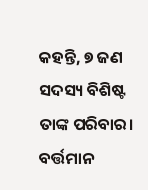କହନ୍ତି, ୭ ଜଣ ସଦସ୍ୟ ବିଶିଷ୍ଟ ତାଙ୍କ ପରିବାର। ବର୍ତ୍ତମାନ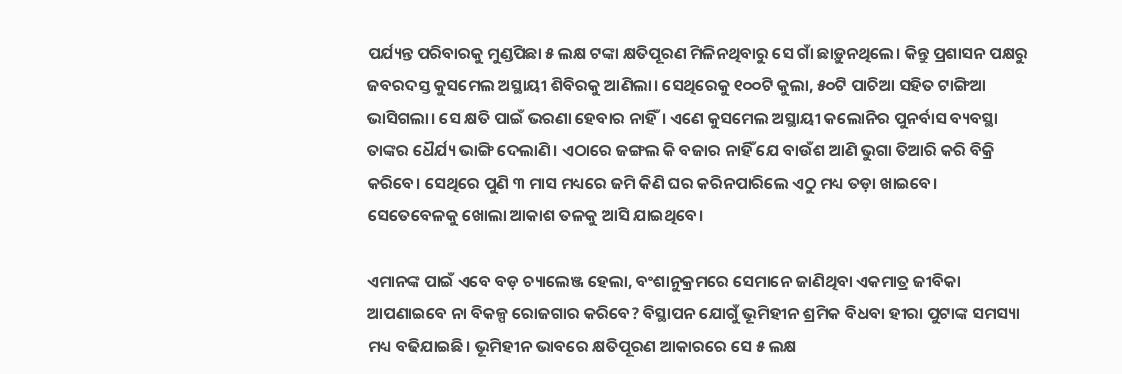ପର୍ଯ୍ୟନ୍ତ ପରିବାରକୁ ମୁଣ୍ଡପିଛା ୫ ଲକ୍ଷ ଟଙ୍କା କ୍ଷତିପୂରଣ ମିଳିନଥିବାରୁ ସେ ଗାଁ ଛାଡ଼ୁନଥିଲେ। କିନ୍ତୁ ପ୍ରଶାସନ ପକ୍ଷରୁ ଜବରଦସ୍ତ କୁସମେଲ ଅସ୍ଥାୟୀ ଶିବିରକୁ ଆଣିଲା। ସେଥିରେକୁ ୧୦୦ଟି କୁଲା, ୫୦ଟି ପାଚିଆ ସହିତ ଟାଙ୍ଗିଆ ଭାସିଗଲା। ସେ କ୍ଷତି ପାଇଁ ଭରଣା ହେବାର ନାହିଁ। ଏଣେ କୁସମେଲ ଅସ୍ଥାୟୀ କଲୋନିର ପୁନର୍ବାସ ବ୍ୟବସ୍ଥା ତାଙ୍କର ଧୈର୍ଯ୍ୟ ଭାଙ୍ଗି ଦେଲାଣି। ଏଠାରେ ଜଙ୍ଗଲ କି ବଜାର ନାହିଁ ଯେ ବାଉଁଶ ଆଣି ଭୁଗା ତିଆରି କରି ବିକ୍ରି କରିବେ। ସେଥିରେ ପୁଣି ୩ ମାସ ମଧ୍ୟରେ ଜମି କିଣି ଘର କରିନପାରିଲେ ଏଠୁ ମଧ୍ୟ ତଡ଼ା ଖାଇବେ। ସେତେବେଳକୁ ଖୋଲା ଆକାଶ ତଳକୁ ଆସି ଯାଇଥିବେ।

ଏମାନଙ୍କ ପାଇଁ ଏବେ ବଡ଼ ଚ୍ୟାଲେଞ୍ଜ ହେଲା, ବଂଶାନୁକ୍ରମରେ ସେମାନେ ଜାଣିଥିବା ଏକମାତ୍ର ଜୀବିକା ଆପଣାଇବେ ନା ବିକଳ୍ପ ରୋଜଗାର କରିବେ? ବିସ୍ଥାପନ ଯୋଗୁଁ ଭୂମିହୀନ ଶ୍ରମିକ ବିଧବା ହୀରା ପୁଟାଙ୍କ ସମସ୍ୟା ମଧ୍ୟ ବଢିଯାଇଛି। ଭୂମିହୀନ ଭାବରେ କ୍ଷତିପୂରଣ ଆକାରରେ ସେ ୫ ଲକ୍ଷ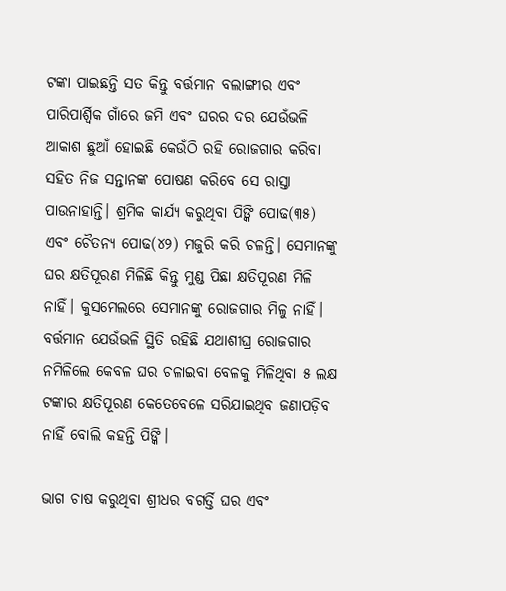ଟଙ୍କା ପାଇଛନ୍ତି ସତ କିନ୍ତୁ ବର୍ତ୍ତମାନ ବଲାଙ୍ଗୀର ଏବଂ ପାରିପାର୍ଶ୍ବିକ ଗାଁରେ ଜମି ଏବଂ ଘରର ଦର ଯେଉଁଭଳି ଆକାଶ ଛୁଆଁ ହୋଇଛି କେଉଁଠି ରହି ରୋଜଗାର କରିବା ସହିତ ନିଜ ସନ୍ତାନଙ୍କ ପୋଷଣ କରିବେ ସେ ରାସ୍ତା ପାଉନାହାନ୍ତି। ଶ୍ରମିକ କାର୍ଯ୍ୟ କରୁଥିବା ପିଙ୍କି ପୋଢ(୩୫) ଏବଂ ଚୈତନ୍ୟ ପୋଢ(୪୨) ମଜୁରି କରି ଚଳନ୍ତି। ସେମାନଙ୍କୁ ଘର କ୍ଷତିପୂରଣ ମିଳିଛି କିନ୍ତୁ ମୁଣ୍ଡ ପିଛା କ୍ଷତିପୂରଣ ମିଳି ନାହିଁ। କୁସମେଲରେ ସେମାନଙ୍କୁ ରୋଜଗାର ମିଳୁ ନାହିଁ। ବର୍ତ୍ତମାନ ଯେଉଁଭଳି ସ୍ଥିତି ରହିଛି ଯଥାଶୀଘ୍ର ରୋଜଗାର ନମିଳିଲେ କେବଳ ଘର ଚଳାଇବା ବେଳକୁ ମିଳିଥିବା ୫ ଲକ୍ଷ ଟଙ୍କାର କ୍ଷତିପୂରଣ କେତେବେଳେ ସରିଯାଇଥିବ ଜଣାପଡ଼ିବ ନାହିଁ ବୋଲି କହନ୍ତି ପିଙ୍କି।

ଭାଗ ଚାଷ କରୁଥିବା ଶ୍ରୀଧର ବଗର୍ତ୍ତି ଘର ଏବଂ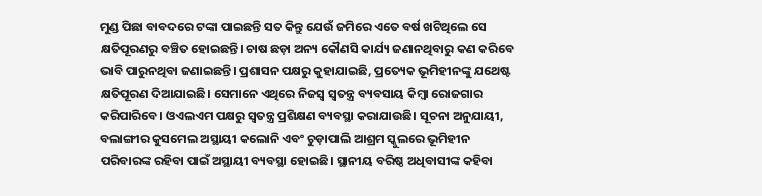ମୁଣ୍ଡ ପିଛା ବାବଦରେ ଟଙ୍କା ପାଇଛନ୍ତି ସତ କିନ୍ତୁ ଯେଉଁ ଜମିରେ ଏତେ ବର୍ଷ ଖଟିଥିଲେ ସେ କ୍ଷତିପୂରଣରୁ ବଞ୍ଚିତ ହୋଇଛନ୍ତି। ଚାଷ ଛଡ଼ା ଅନ୍ୟ କୌଣସି କାର୍ଯ୍ୟ ଜଣାନଥିବାରୁ କଣ କରିବେ ଭାବି ପାରୁନଥିବା ଜଣାଇଛନ୍ତି। ପ୍ରଶାସନ ପକ୍ଷରୁ କୁହାଯାଇଛି, ପ୍ରତ୍ୟେକ ଭୂମିହୀନଙ୍କୁ ଯଥେଷ୍ଟ କ୍ଷତିପୂରଣ ଦିଆଯାଇଛି। ସେମାନେ ଏଥିରେ ନିଜସ୍ବ ସ୍ବତନ୍ତ୍ର ବ୍ୟବସାୟ କିମ୍ବା ରୋଜଗାର କରିପାରିବେ। ଓଏଲଏମ ପକ୍ଷରୁ ସ୍ବତନ୍ତ୍ର ପ୍ରଶିକ୍ଷଣ ବ୍ୟବସ୍ଥା କରାଯାଉଛି। ସୂଚନା ଅନୁଯାୟୀ, ବଲାଙ୍ଗୀର କୁସମେଲ ଅସ୍ଥାୟୀ କଲୋନି ଏବଂ ଚୁଡ଼ାପାଲି ଆଶ୍ରମ ସ୍କୁଲରେ ଭୂମିହୀନ ପରିବାରଙ୍କ ରହିବା ପାଇଁ ଅସ୍ଥାୟୀ ବ୍ୟବସ୍ଥା ହୋଇଛି। ସ୍ଥାନୀୟ ବରିଷ୍ଠ ଅଧିବାସୀଙ୍କ କହିବା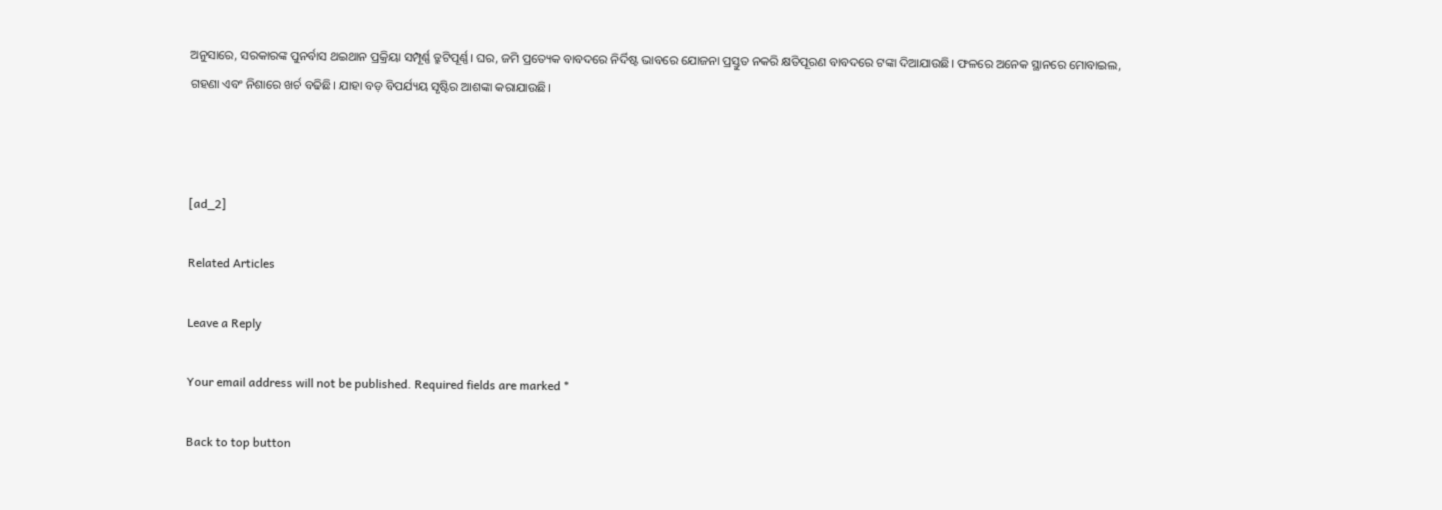ଅନୁସାରେ, ସରକାରଙ୍କ ପୁନର୍ବାସ ଥଇଥାନ ପ୍ରକ୍ରିୟା ସମ୍ପୂର୍ଣ୍ଣ ତ୍ରୁଟିପୂର୍ଣ୍ଣ। ଘର, ଜମି ପ୍ରତ୍ୟେକ ବାବଦରେ ନିର୍ଦିଷ୍ଟ ଭାବରେ ଯୋଜନା ପ୍ରସ୍ତୁତ ନକରି କ୍ଷତିପୂରଣ ବାବଦରେ ଟଙ୍କା ଦିଆଯାଉଛି। ଫଳରେ ଅନେକ ସ୍ଥାନରେ ମୋବାଇଲ, ଗହଣା ଏବଂ ନିଶାରେ ଖର୍ଚ ବଢିଛି। ଯାହା ବଡ଼ ବିପର୍ଯ୍ୟୟ ସୃଷ୍ଟିର ଆଶଙ୍କା କରାଯାଉଛି।



[ad_2]

Related Articles

Leave a Reply

Your email address will not be published. Required fields are marked *

Back to top button